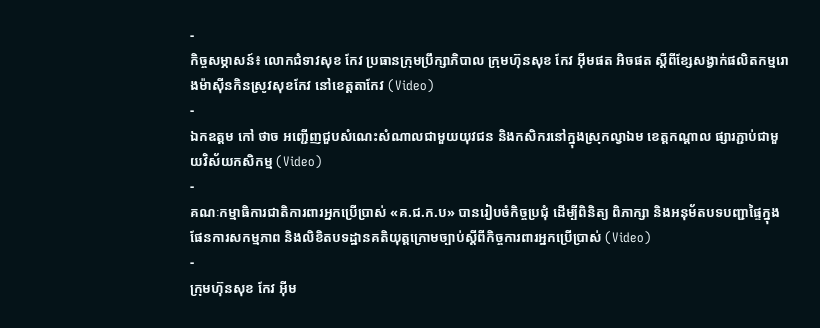-
កិច្ចសម្ភាសន៍៖ លោកជំទាវសុខ កែវ ប្រធានក្រុមប្រឹក្សាភិបាល ក្រុមហ៊ុនសុខ កែវ អ៊ីមផត អិចផត ស្តីពីខ្សែសង្វាក់ផលិតកម្មរោងម៉ាស៊ីនកិនស្រូវសុខកែវ នៅខេត្តតាកែវ (Video)
-
ឯកឧត្តម កៅ ថាច អញ្ជើញជួបសំណេះសំណាលជាមួយយុវជន និងកសិករនៅក្នុងស្រុកល្វាឯម ខេត្តកណ្តាល ផ្សារភ្ជាប់ជាមួយវិស័យកសិកម្ម (Video)
-
គណៈកម្មាធិការជាតិការពារអ្នកប្រើប្រាស់ «គ.ជ.ក.ប» បានរៀបចំកិច្ចប្រជុំ ដើម្បីពិនិត្យ ពិភាក្សា និងអនុម័តបទបញ្ជាផ្ទៃក្នុង ផែនការសកម្មភាព និងលិខិតបទដ្ឋានគតិយុត្តក្រោមច្បាប់ស្តីពីកិច្ចការពារអ្នកប្រើប្រាស់ (Video)
-
ក្រុមហ៊ុនសុខ កែវ អ៊ីម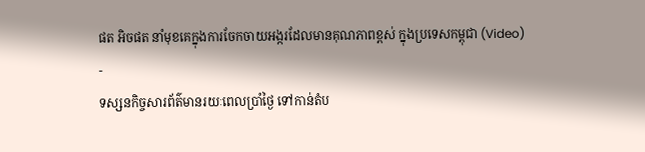ផត អិចផត នាំមុខគេក្នុងការចែកចាយអង្ករដែលមានគុណភាពខ្ពស់ ក្នុងប្រទេសកម្ពុជា (Video)
-
ទស្សនកិច្ចសារព័ត៌មានរយៈពេលប្រាំថ្ងៃ ទៅកាន់តំប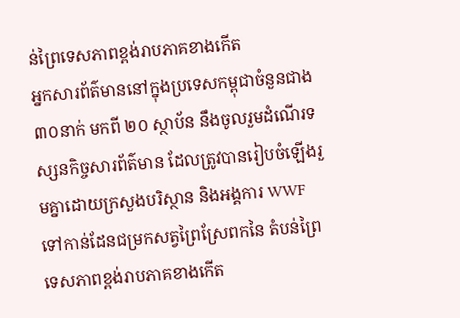ន់ព្រៃទេសភាពខ្ពង់រាបភាគខាងកើត
អ្នកសារព័ត៌មាននៅក្នុងប្រទេសកម្ពុជាចំនួនជាង ៣០នាក់ មកពី ២០ ស្ថាប័ន នឹងចូលរួមដំណើរទស្សនកិច្ចសារព័ត៌មាន ដែលត្រូវបានរៀបចំឡើងរួមគ្នាដោយក្រសួងបរិស្ថាន និងអង្គការ WWF ទៅកាន់ដែនជម្រកសត្វព្រៃស្រែពកនៃ តំបន់ព្រៃទេសភាពខ្ពង់រាបភាគខាងកើត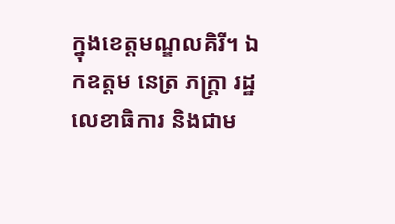ក្នុងខេត្តមណ្ឌលគិរី។ ឯកឧត្តម នេត្រ ភក្ត្រា រដ្ឋលេខាធិការ និងជាម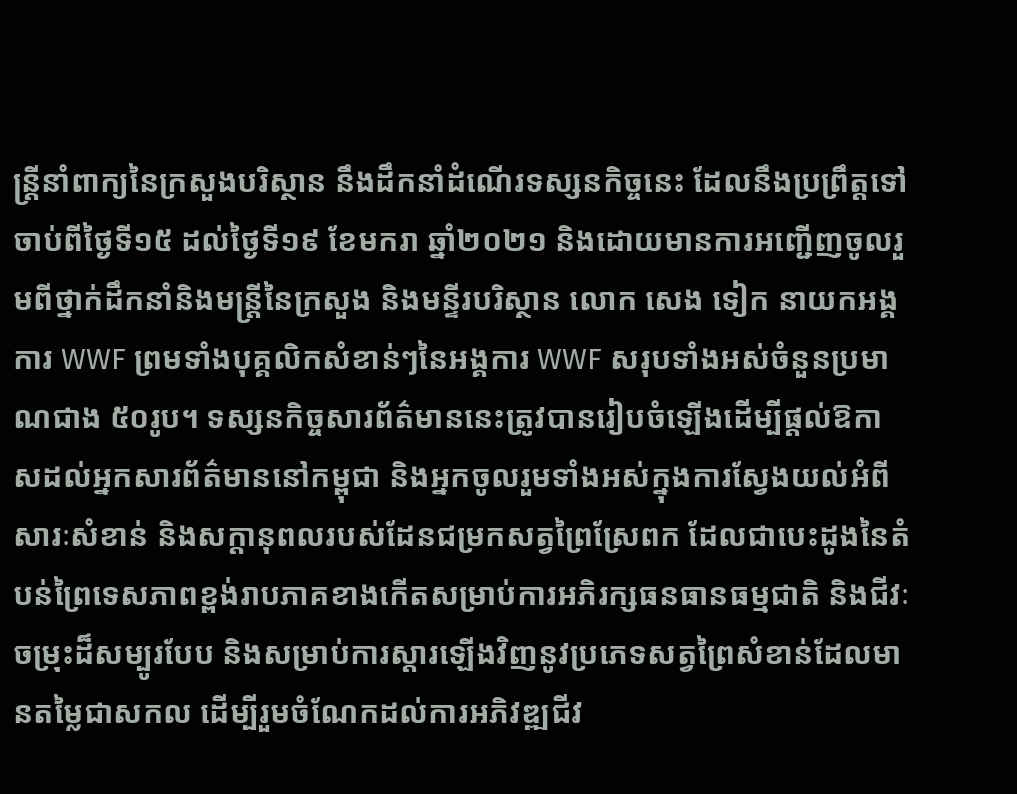ន្ត្រីនាំពាក្យនៃក្រសួងបរិស្ថាន នឹងដឹកនាំដំណើរទស្សនកិច្ចនេះ ដែលនឹងប្រព្រឹត្តទៅចាប់ពីថ្ងៃទី១៥ ដល់ថ្ងៃទី១៩ ខែមករា ឆ្នាំ២០២១ និងដោយមានការអញ្ជើញចូលរួមពីថ្នាក់ដឹកនាំនិងមន្រ្តីនៃក្រសួង និងមន្ទីរបរិស្ថាន លោក សេង ទៀក នាយកអង្គការ WWF ព្រមទាំងបុគ្គលិកសំខាន់ៗនៃអង្គការ WWF សរុបទាំងអស់ចំនួនប្រមាណជាង ៥០រូប។ ទស្សនកិច្ចសារព័ត៌មាននេះត្រូវបានរៀបចំឡើងដើម្បីផ្តល់ឱកាសដល់អ្នកសារព័ត៌មាននៅកម្ពុជា និងអ្នកចូលរួមទាំងអស់ក្នុងការស្វែងយល់អំពីសារៈសំខាន់ និងសក្តានុពលរបស់ដែនជម្រកសត្វព្រៃស្រែពក ដែលជាបេះដូងនៃតំបន់ព្រៃទេសភាពខ្ពង់រាបភាគខាងកើតសម្រាប់ការអភិរក្សធនធានធម្មជាតិ និងជីវៈចម្រុះដ៏សម្បូរបែប និងសម្រាប់ការស្តារឡើងវិញនូវប្រភេទសត្វព្រៃសំខាន់ដែលមានតម្លៃជាសកល ដើម្បីរួមចំណែកដល់ការអភិវឌ្ឍជីវ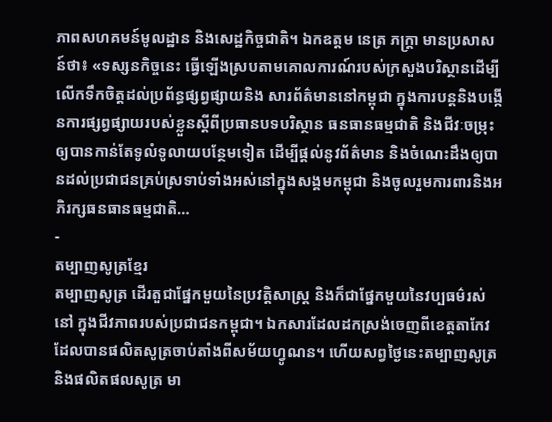ភាពសហគមន៍មូលដ្ឋាន និងសេដ្ឋកិច្ចជាតិ។ ឯកឧត្តម នេត្រ ភក្ត្រា មានប្រសាសន៍ថា៖ «ទស្សនកិច្ចនេះ ធ្វើឡើងស្របតាមគោលការណ៍របស់ក្រសួងបរិស្ថានដើម្បីលើកទឹកចិត្តដល់ប្រព័ន្ធផ្សព្វផ្សាយនិង សារព័ត៌មាននៅកម្ពុជា ក្នុងការបន្តនិងបង្កើនការផ្សព្វផ្សាយរបស់ខ្លួនស្តីពីប្រធានបទបរិស្ថាន ធនធានធម្មជាតិ និងជីវៈចម្រុះ ឲ្យបានកាន់តែទូលំទូលាយបន្ថែមទៀត ដើម្បីផ្តល់នូវព័ត៌មាន និងចំណេះដឹងឲ្យបានដល់ប្រជាជនគ្រប់ស្រទាប់ទាំងអស់នៅក្នុងសង្គមកម្ពុជា និងចូលរួមការពារនិងអភិរក្សធនធានធម្មជាតិ…
-
តម្បាញសូត្រខ្មែរ
តម្បាញសូត្រ ដើរតួជាផ្នែកមួយនៃប្រវត្តិសាស្ត្រ និងក៏ជាផ្នែកមួយនៃវប្បធម៌រស់នៅ ក្នុងជីវភាពរបស់ប្រជាជនកម្ពុជា។ ឯកសារដែលដកស្រង់ចេញពីខេត្តតាកែវ ដែលបានផលិតសូត្រចាប់តាំងពីសម័យហ្វូណន។ ហើយសព្វថ្ងៃនេះតម្បាញសូត្រ និងផលិតផលសូត្រ មា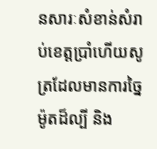នសារៈសំខាន់សំរាប់ខេត្តប្រាំហើយសូត្រដែលមានការច្នៃម៉ូតដ៏ល្បី និង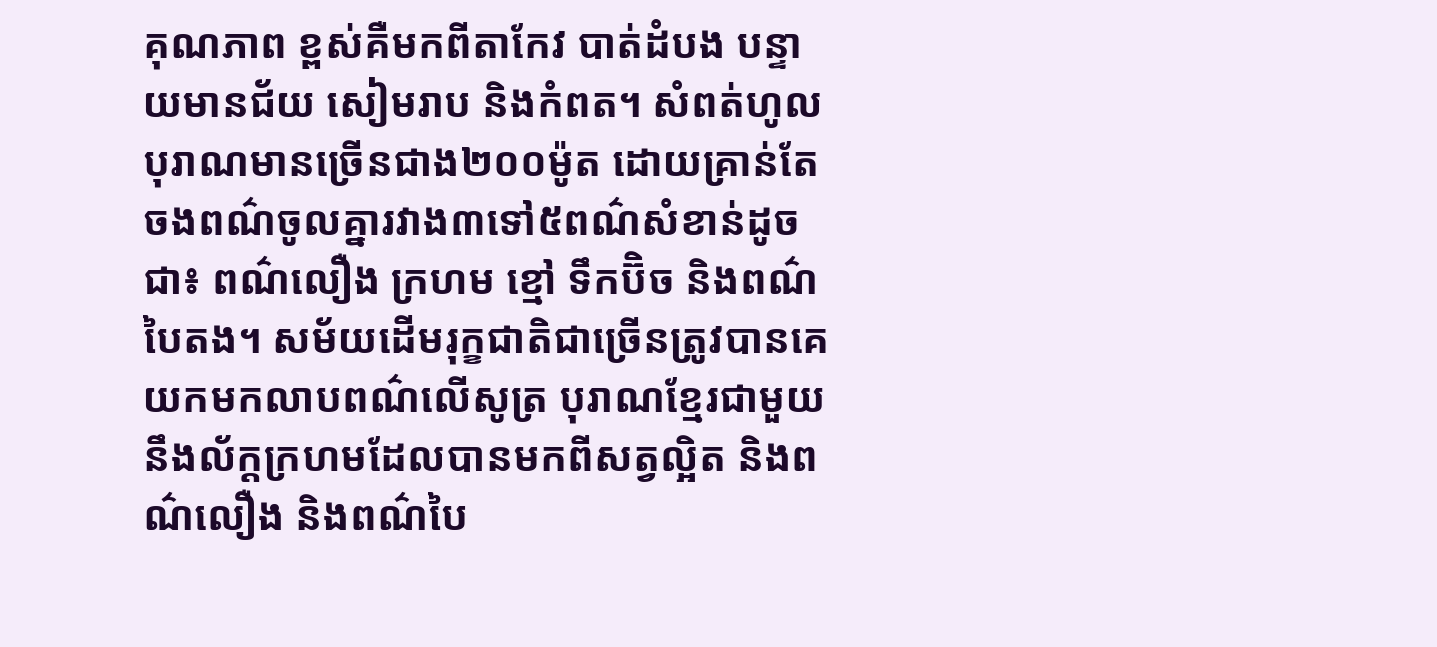គុណភាព ខ្ពស់គឺមកពីតាកែវ បាត់ដំបង បន្ទាយមានជ័យ សៀមរាប និងកំពត។ សំពត់ហូលបុរាណមានច្រើនជាង២០០ម៉ូត ដោយគ្រាន់តែចងពណ៌ចូលគ្នារវាង៣ទៅ៥ពណ៌សំខាន់ដូចជា៖ ពណ៌លឿង ក្រហម ខ្មៅ ទឹកប៊ិច និងពណ៌បៃតង។ សម័យដើមរុក្ខជាតិជាច្រើនត្រូវបានគេយកមកលាបពណ៌លើសូត្រ បុរាណខ្មែរជាមួយនឹងល័ក្តក្រហមដែលបានមកពីសត្វល្អិត និងពណ៌លឿង និងពណ៌បៃ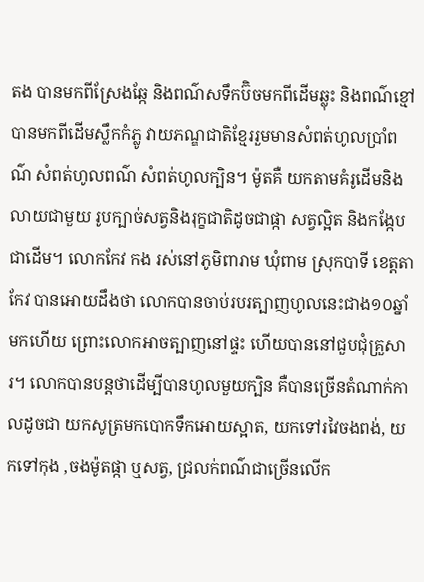តង បានមកពីស្រែងឆ្កែ និងពណ៌សទឹកប៊ិចមកពីដើមឆ្លុះ និងពណ៌ខ្មៅបានមកពីដើមស្លឹកកំភ្លូ វាយភណ្ឌជាតិខ្មែររួមមានសំពត់ហូលប្រាំពណ៌ សំពត់ហូលពណ៌ សំពត់ហូលក្បិន។ ម៉ូតគឺ យកតាមគំរូដើមនិងលាយជាមួយ រូបក្បាច់សត្វនិងរុក្ខជាតិដូចជាផ្កា សត្វល្អិត និងកង្កែបជាដើម។ លោកកែវ កង រស់នៅភូមិពារាម ឃុំពាម ស្រុកបាទី ខេត្តតាកែវ បានអោយដឹងថា លោកបានចាប់របរត្បាញហូលនេះជាង១០ឆ្នាំមកហើយ ព្រោះលោកអាចត្បាញនៅផ្ទះ ហើយបាននៅជួបជុំគ្រួសារ។ លោកបានបន្តថាដើម្បីបានហូលមួយក្បិន គឺបានច្រើនតំណាក់កាលដូចជា យកសូត្រមកបោកទឹកអោយស្អាត, យកទៅរវៃចងពង់, យកទៅកុង ,ចងម៉ូតផ្កា ឬសត្វ, ជ្រលក់ពណ៌ជាច្រើនលើក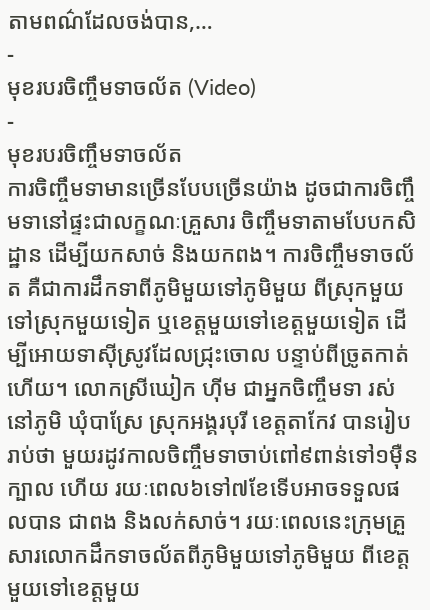តាមពណ៌ដែលចង់បាន,…
-
មុខរបរចិញ្ចឹមទាចល័ត (Video)
-
មុខរបរចិញ្ចឹមទាចល័ត
ការចិញ្ចឹមទាមានច្រើនបែបច្រើនយ៉ាង ដូចជាការចិញ្ចឹមទានៅផ្ទះជាលក្ខណៈគ្រួសារ ចិញ្ចឹមទាតាមបែបកសិដ្ឋាន ដើម្បីយកសាច់ និងយកពង។ ការចិញ្ចឹមទាចល័ត គឺជាការដឹកទាពីភូមិមួយទៅភូមិមួយ ពីស្រុកមួយទៅស្រុកមួយទៀត ឬខេត្តមួយទៅខេត្តមួយទៀត ដើម្បីអោយទាស៊ីស្រូវដែលជ្រុះចោល បន្ទាប់ពីច្រូតកាត់ហើយ។ លោកស្រីឃៀក ហ៊ីម ជាអ្នកចិញ្ចឹមទា រស់នៅភូមិ ឃុំបាស្រែ ស្រុកអង្គរបុរី ខេត្តតាកែវ បានរៀបរាប់ថា មួយរដូវកាលចិញ្ចឹមទាចាប់ពៅ៩ពាន់ទៅ១ម៉ឺនក្បាល ហើយ រយៈពេល៦ទៅ៧ខែទើបអាចទទួលផលបាន ជាពង និងលក់សាច់។ រយៈពេលនេះក្រុមគ្រួសារលោកដឹកទាចល័តពីភូមិមួយទៅភូមិមួយ ពីខេត្តមួយទៅខេត្តមួយ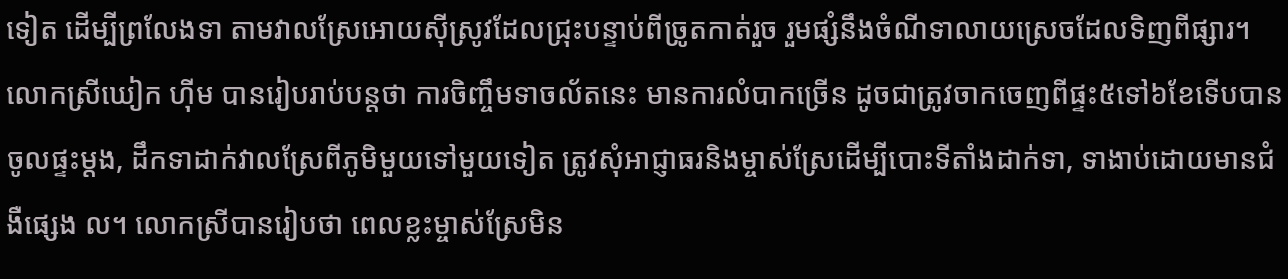ទៀត ដើម្បីព្រលែងទា តាមវាលស្រែអោយស៊ីស្រូវដែលជ្រុះបន្ទាប់ពីច្រូតកាត់រួច រួមផ្សំនឹងចំណីទាលាយស្រេចដែលទិញពីផ្សារ។ លោកស្រីឃៀក ហ៊ីម បានរៀបរាប់បន្តថា ការចិញ្ចឹមទាចល័តនេះ មានការលំបាកច្រើន ដូចជាត្រូវចាកចេញពីផ្ទះ៥ទៅ៦ខែទើបបានចូលផ្ទះម្តង, ដឹកទាដាក់វាលស្រែពីភូមិមួយទៅមួយទៀត ត្រូវសុំអាជ្ញាធរនិងម្ចាស់ស្រែដើម្បីបោះទីតាំងដាក់ទា, ទាងាប់ដោយមានជំងឺផ្សេង ល។ លោកស្រីបានរៀបថា ពេលខ្លះម្ចាស់ស្រែមិន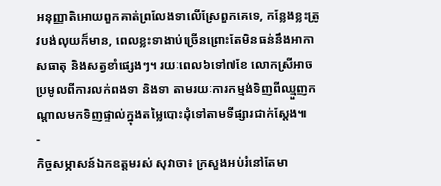អនុញ្ញាតិអោយពួកគាត់ព្រលែងទាលើស្រែពួកគេទេ, កន្លែងខ្លះត្រូវបង់លុយក៏មាន, ពេលខ្លះទាងាប់ច្រើនព្រោះតែមិនធន់នឹងអាកាសធាតុ និងសត្វខាំផ្សេងៗ។ រយៈពេល៦ទៅ៧ខែ លោកស្រីអាចប្រមូលពីការលក់ពងទា និងទា តាមរយៈការកម្មង់ទិញពីឈ្មួញកណ្តាលមកទិញផ្ទាល់ក្នុងតម្លៃបោះដុំទៅតាមទីផ្សារជាក់ស្តែង៕
-
កិច្ចសម្ភាសន៍ឯកឧត្តមរស់ សុវាចា៖ ក្រសួងអប់រំនៅតែមា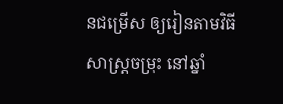នជម្រើស ឲ្យរៀនតាមវិធីសាស្ត្រចម្រុះ នៅឆ្នាំ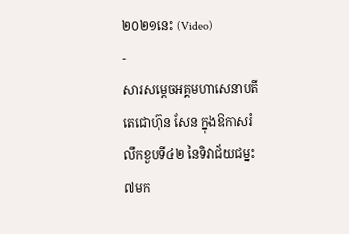២០២១នេះ (Video)
-
សារសម្តេចអគ្គមហាសេនាបតីតេជោហ៊ុន សែន ក្នុងឱកាសរំលឹកខួបទី៤២ នៃទិវាជ័យជម្នះ៧មក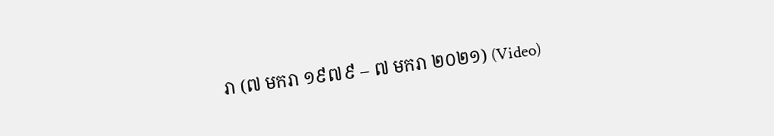រា (៧ មករា ១៩៧៩ – ៧ មករា ២០២១) (Video)